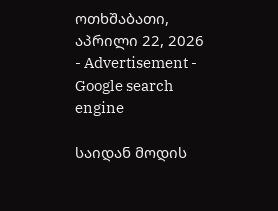ოთხშაბათი, აპრილი 22, 2026
- Advertisement -
Google search engine

საიდან მოდის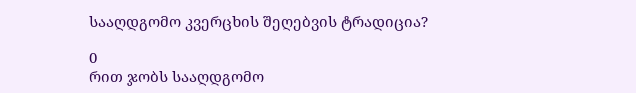სააღდგომო კვერცხის შეღებვის ტრადიცია?

0
რით ჯობს სააღდგომო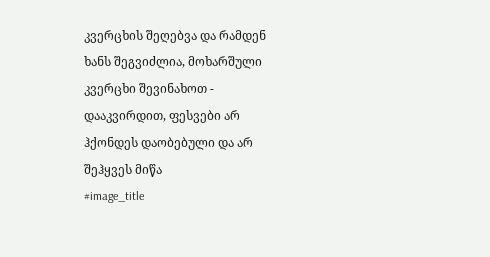კვერცხის შეღებვა და რამდენ ხანს შეგვიძლია, მოხარშული კვერცხი შევინახოთ - დააკვირდით, ფესვები არ ჰქონდეს დაობებული და არ შეჰყვეს მიწა
#image_title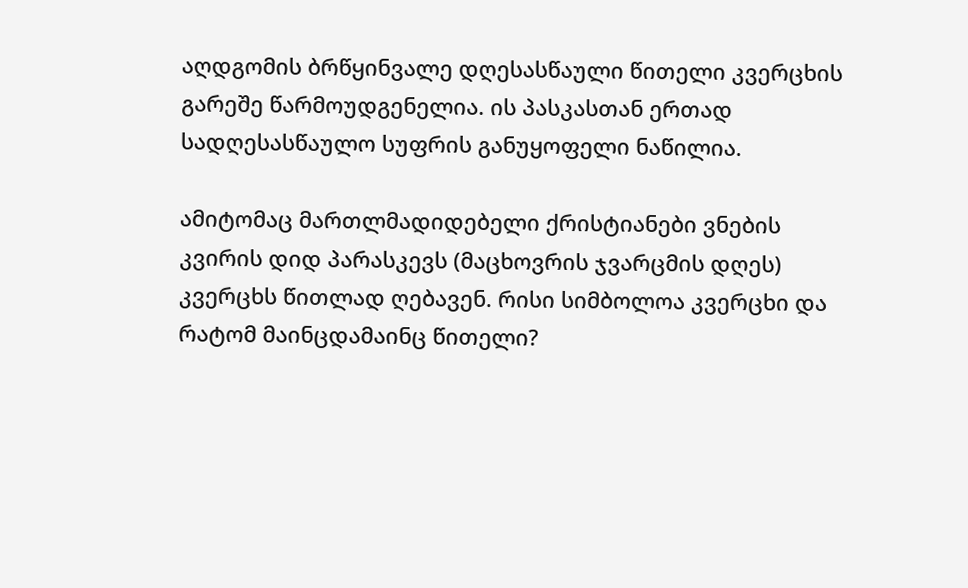აღდგომის ბრწყინვალე დღესასწაული წითელი კვერცხის გარეშე წარმოუდგენელია. ის პასკასთან ერთად სადღესასწაულო სუფრის განუყოფელი ნაწილია.

ამიტომაც მართლმადიდებელი ქრისტიანები ვნების კვირის დიდ პარასკევს (მაცხოვრის ჯვარცმის დღეს) კვერცხს წითლად ღებავენ. რისი სიმბოლოა კვერცხი და რატომ მაინცდამაინც წითელი?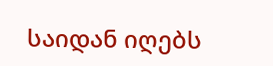საიდან იღებს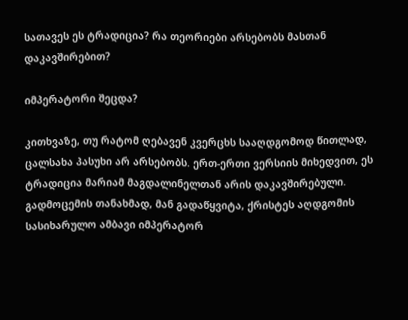სათავეს ეს ტრადიცია? რა თეორიები არსებობს მასთან დაკავშირებით?

იმპერატორი შეცდა?

კითხვაზე, თუ რატომ ღებავენ კვერცხს სააღდგომოდ წითლად, ცალსახა პასუხი არ არსებობს. ერთ-ერთი ვერსიის მიხედვით, ეს ტრადიცია მარიამ მაგდალინელთან არის დაკავშირებული. გადმოცემის თანახმად, მან გადაწყვიტა, ქრისტეს აღდგომის სასიხარულო ამბავი იმპერატორ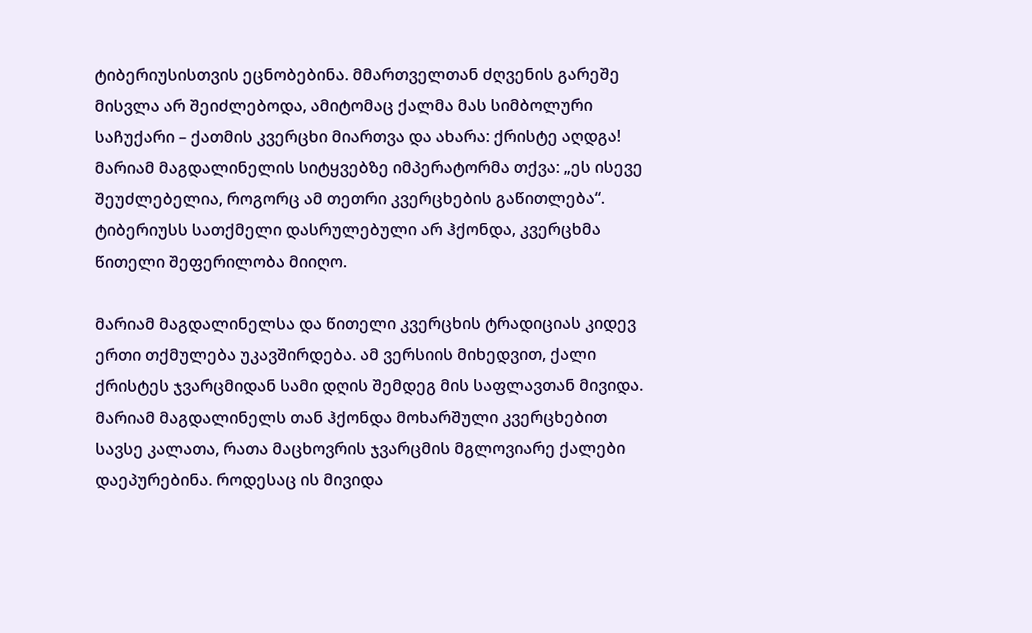ტიბერიუსისთვის ეცნობებინა. მმართველთან ძღვენის გარეშე მისვლა არ შეიძლებოდა, ამიტომაც ქალმა მას სიმბოლური საჩუქარი – ქათმის კვერცხი მიართვა და ახარა: ქრისტე აღდგა! მარიამ მაგდალინელის სიტყვებზე იმპერატორმა თქვა: „ეს ისევე შეუძლებელია, როგორც ამ თეთრი კვერცხების გაწითლება“. ტიბერიუსს სათქმელი დასრულებული არ ჰქონდა, კვერცხმა წითელი შეფერილობა მიიღო.

მარიამ მაგდალინელსა და წითელი კვერცხის ტრადიციას კიდევ ერთი თქმულება უკავშირდება. ამ ვერსიის მიხედვით, ქალი ქრისტეს ჯვარცმიდან სამი დღის შემდეგ მის საფლავთან მივიდა. მარიამ მაგდალინელს თან ჰქონდა მოხარშული კვერცხებით სავსე კალათა, რათა მაცხოვრის ჯვარცმის მგლოვიარე ქალები დაეპურებინა. როდესაც ის მივიდა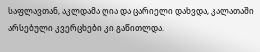საფლავთან, აკლდამა ღია და ცარიელი დახვდა, კალათაში არსებული კვერცხები კი გაწითლდა.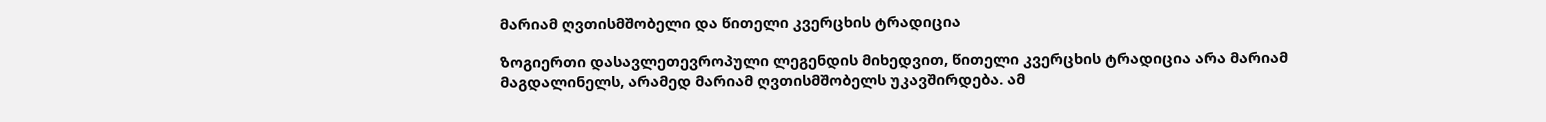მარიამ ღვთისმშობელი და წითელი კვერცხის ტრადიცია

ზოგიერთი დასავლეთევროპული ლეგენდის მიხედვით, წითელი კვერცხის ტრადიცია არა მარიამ მაგდალინელს, არამედ მარიამ ღვთისმშობელს უკავშირდება. ამ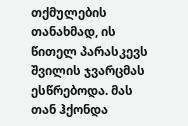თქმულების თანახმად, ის წითელ პარასკევს შვილის ჯვარცმას ესწრებოდა. მას თან ჰქონდა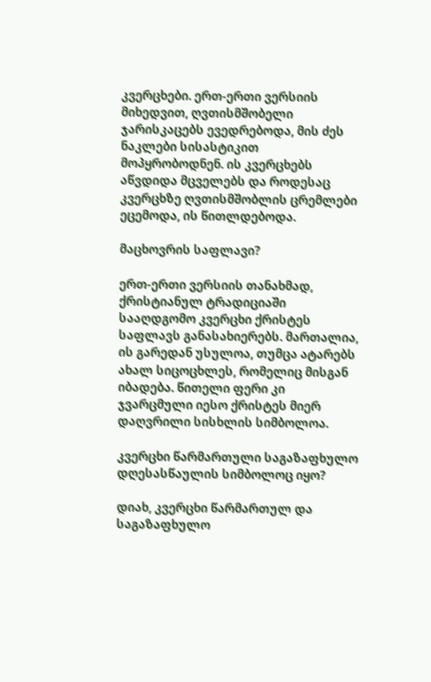კვერცხები. ერთ-ერთი ვერსიის მიხედვით, ღვთისმშობელი ჯარისკაცებს ევედრებოდა, მის ძეს ნაკლები სისასტიკით მოპყრობოდნენ. ის კვერცხებს აწვდიდა მცველებს და როდესაც კვერცხზე ღვთისმშობლის ცრემლები ეცემოდა, ის წითლდებოდა.

მაცხოვრის საფლავი?

ერთ-ერთი ვერსიის თანახმად, ქრისტიანულ ტრადიციაში სააღდგომო კვერცხი ქრისტეს საფლავს განასახიერებს. მართალია, ის გარედან უსულოა, თუმცა ატარებს ახალ სიცოცხლეს, რომელიც მისგან იბადება. წითელი ფერი კი ჯვარცმული იესო ქრისტეს მიერ დაღვრილი სისხლის სიმბოლოა.

კვერცხი წარმართული საგაზაფხულო დღესასწაულის სიმბოლოც იყო?

დიახ, კვერცხი წარმართულ და საგაზაფხულო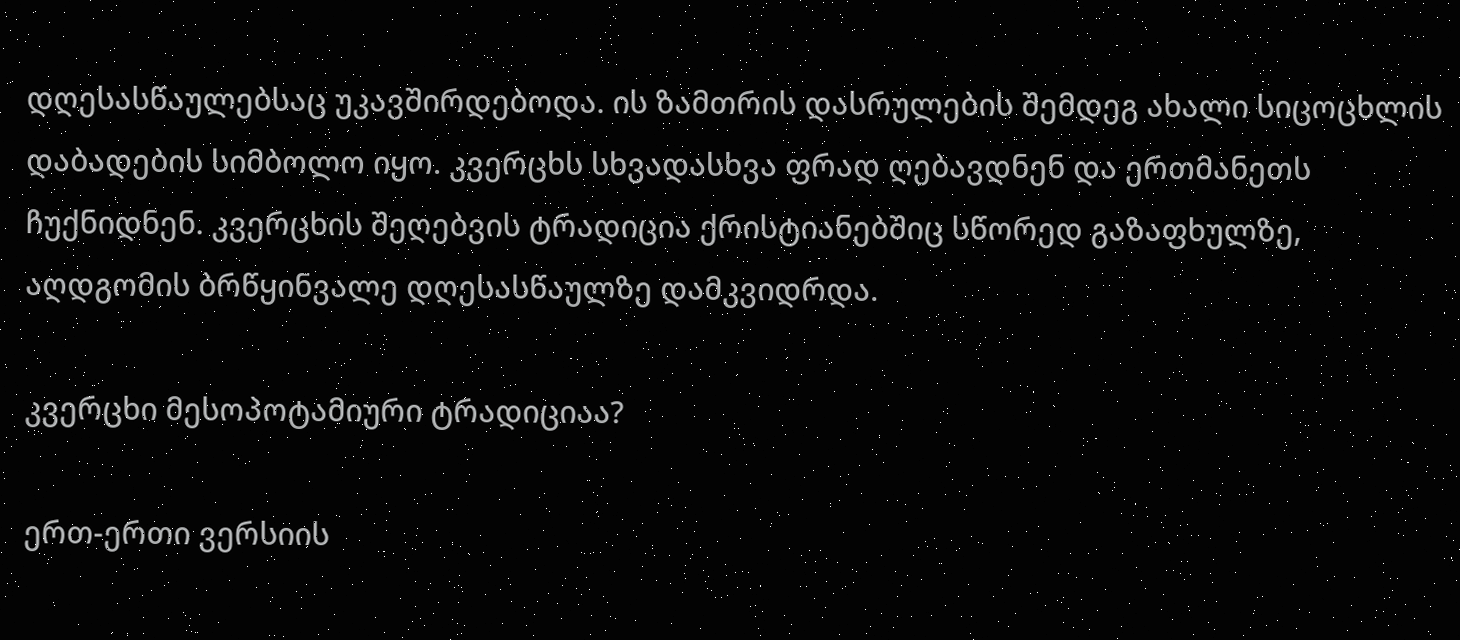დღესასწაულებსაც უკავშირდებოდა. ის ზამთრის დასრულების შემდეგ ახალი სიცოცხლის დაბადების სიმბოლო იყო. კვერცხს სხვადასხვა ფრად ღებავდნენ და ერთმანეთს ჩუქნიდნენ. კვერცხის შეღებვის ტრადიცია ქრისტიანებშიც სწორედ გაზაფხულზე, აღდგომის ბრწყინვალე დღესასწაულზე დამკვიდრდა.

კვერცხი მესოპოტამიური ტრადიციაა?

ერთ-ერთი ვერსიის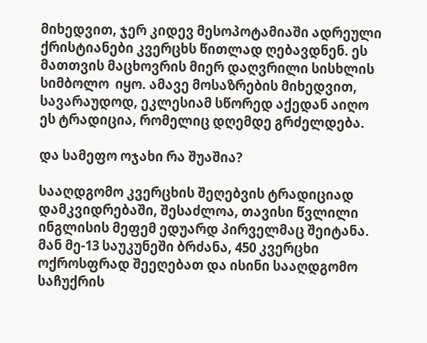მიხედვით, ჯერ კიდევ მესოპოტამიაში ადრეული ქრისტიანები კვერცხს წითლად ღებავდნენ. ეს მათთვის მაცხოვრის მიერ დაღვრილი სისხლის სიმბოლო  იყო. ამავე მოსაზრების მიხედვით, სავარაუდოდ, ეკლესიამ სწორედ აქედან აიღო ეს ტრადიცია, რომელიც დღემდე გრძელდება.

და სამეფო ოჯახი რა შუაშია?

სააღდგომო კვერცხის შეღებვის ტრადიციად დამკვიდრებაში, შესაძლოა, თავისი წვლილი ინგლისის მეფემ ედუარდ პირველმაც შეიტანა. მან მე-13 საუკუნეში ბრძანა, 450 კვერცხი ოქროსფრად შეეღებათ და ისინი სააღდგომო საჩუქრის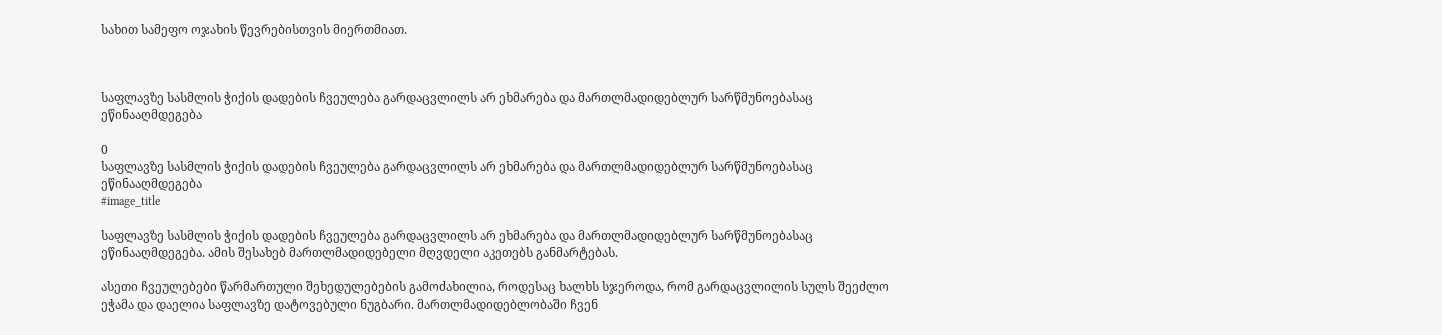სახით სამეფო ოჯახის წევრებისთვის მიერთმიათ.



საფლავზე სასმლის ჭიქის დადების ჩვეულება გარდაცვლილს არ ეხმარება და მართლმადიდებლურ სარწმუნოებასაც ეწინააღმდეგება

0
საფლავზე სასმლის ჭიქის დადების ჩვეულება გარდაცვლილს არ ეხმარება და მართლმადიდებლურ სარწმუნოებასაც ეწინააღმდეგება
#image_title

საფლავზე სასმლის ჭიქის დადების ჩვეულება გარდაცვლილს არ ეხმარება და მართლმადიდებლურ სარწმუნოებასაც ეწინააღმდეგება. ამის შესახებ მართლმადიდებელი მღვდელი აკეთებს განმარტებას.

ასეთი ჩვეულებები წარმართული შეხედულებების გამოძახილია, როდესაც ხალხს სჯეროდა, რომ გარდაცვლილის სულს შეეძლო ეჭამა და დაელია საფლავზე დატოვებული ნუგბარი. მართლმადიდებლობაში ჩვენ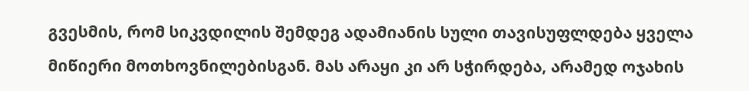გვესმის, რომ სიკვდილის შემდეგ ადამიანის სული თავისუფლდება ყველა მიწიერი მოთხოვნილებისგან. მას არაყი კი არ სჭირდება, არამედ ოჯახის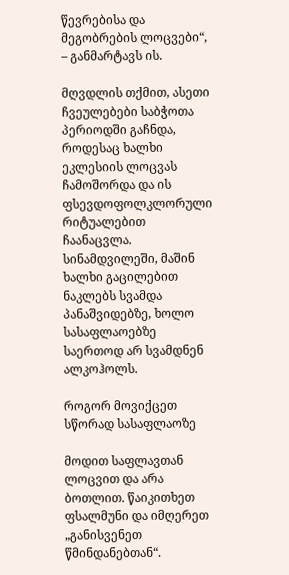წევრებისა და მეგობრების ლოცვები“, – განმარტავს ის.

მღვდლის თქმით, ასეთი ჩვეულებები საბჭოთა პერიოდში გაჩნდა, როდესაც ხალხი ეკლესიის ლოცვას ჩამოშორდა და ის ფსევდოფოლკლორული რიტუალებით ჩაანაცვლა. სინამდვილეში, მაშინ ხალხი გაცილებით ნაკლებს სვამდა პანაშვიდებზე, ხოლო სასაფლაოებზე საერთოდ არ სვამდნენ ალკოჰოლს.

როგორ მოვიქცეთ სწორად სასაფლაოზე

მოდით საფლავთან ლოცვით და არა ბოთლით. წაიკითხეთ ფსალმუნი და იმღერეთ „განისვენეთ წმინდანებთან“.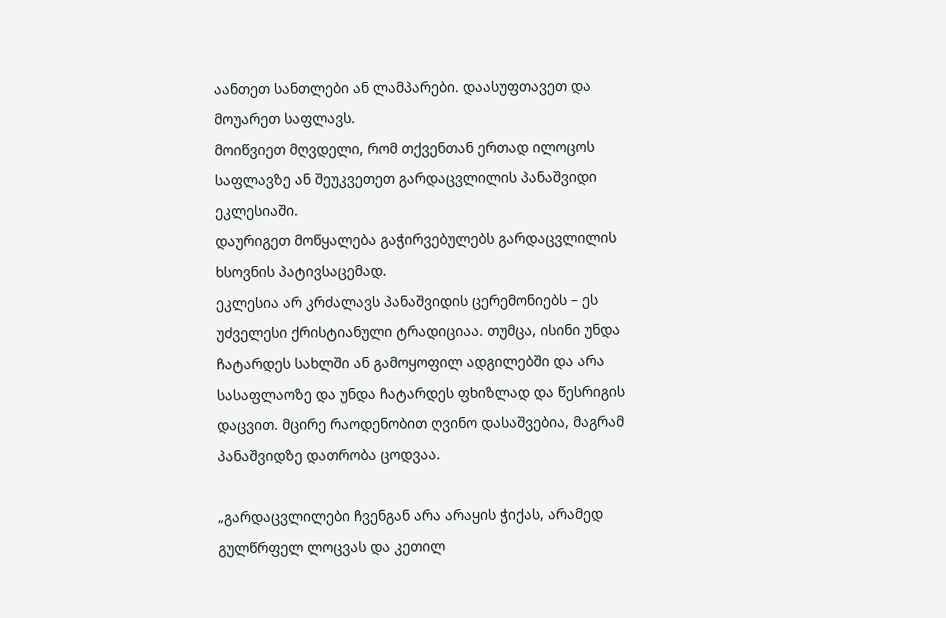აანთეთ სანთლები ან ლამპარები. დაასუფთავეთ და მოუარეთ საფლავს.
მოიწვიეთ მღვდელი, რომ თქვენთან ერთად ილოცოს საფლავზე ან შეუკვეთეთ გარდაცვლილის პანაშვიდი ეკლესიაში.
დაურიგეთ მოწყალება გაჭირვებულებს გარდაცვლილის ხსოვნის პატივსაცემად.
ეკლესია არ კრძალავს პანაშვიდის ცერემონიებს – ეს უძველესი ქრისტიანული ტრადიციაა. თუმცა, ისინი უნდა ჩატარდეს სახლში ან გამოყოფილ ადგილებში და არა სასაფლაოზე და უნდა ჩატარდეს ფხიზლად და წესრიგის დაცვით. მცირე რაოდენობით ღვინო დასაშვებია, მაგრამ პანაშვიდზე დათრობა ცოდვაა.

„გარდაცვლილები ჩვენგან არა არაყის ჭიქას, არამედ გულწრფელ ლოცვას და კეთილ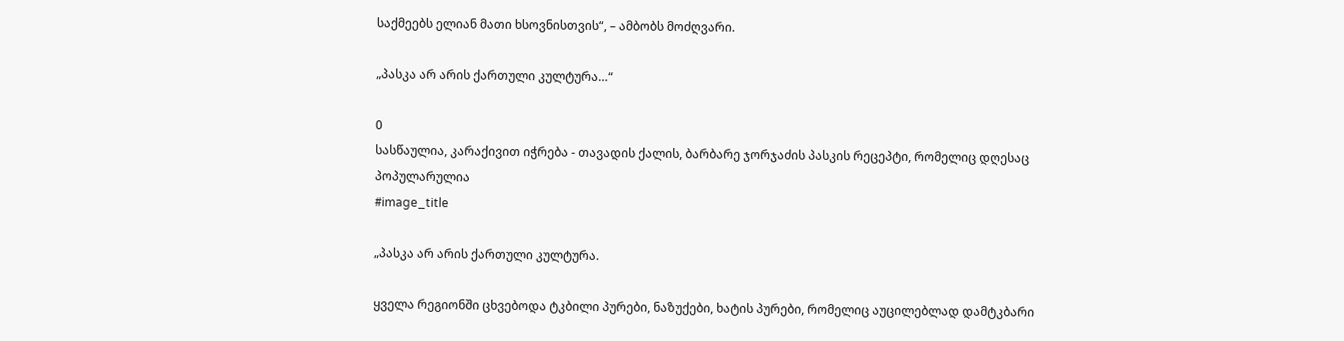საქმეებს ელიან მათი ხსოვნისთვის“, – ამბობს მოძღვარი.

„პასკა არ არის ქართული კულტურა…“

0
სასწაულია, კარაქივით იჭრება - თავადის ქალის, ბარბარე ჯორჯაძის პასკის რეცეპტი, რომელიც დღესაც პოპულარულია
#image_title

„პასკა არ არის ქართული კულტურა.

ყველა რეგიონში ცხვებოდა ტკბილი პურები, ნაზუქები, ხატის პურები, რომელიც აუცილებლად დამტკბარი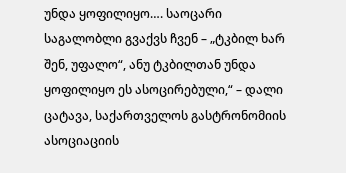უნდა ყოფილიყო…. საოცარი საგალობლი გვაქვს ჩვენ – „ტკბილ ხარ შენ, უფალო“, ანუ ტკბილთან უნდა ყოფილიყო ეს ასოცირებული,“ – დალი ცატავა, საქართველოს გასტრონომიის ასოციაციის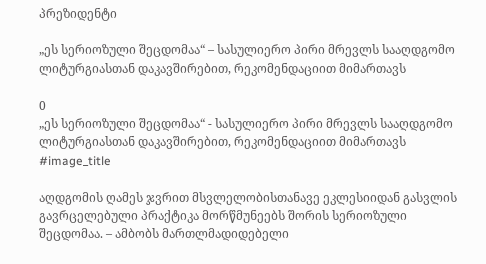პრეზიდენტი

„ეს სერიოზული შეცდომაა“ – სასულიერო პირი მრევლს სააღდგომო ლიტურგიასთან დაკავშირებით, რეკომენდაციით მიმართავს

0
„ეს სერიოზული შეცდომაა“ - სასულიერო პირი მრევლს სააღდგომო ლიტურგიასთან დაკავშირებით, რეკომენდაციით მიმართავს
#image_title

აღდგომის ღამეს ჯვრით მსვლელობისთანავე ეკლესიიდან გასვლის გავრცელებული პრაქტიკა მორწმუნეებს შორის სერიოზული შეცდომაა. – ამბობს მართლმადიდებელი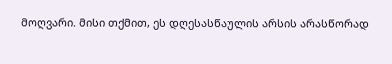მოღვარი. მისი თქმით, ეს დღესასწაულის არსის არასწორად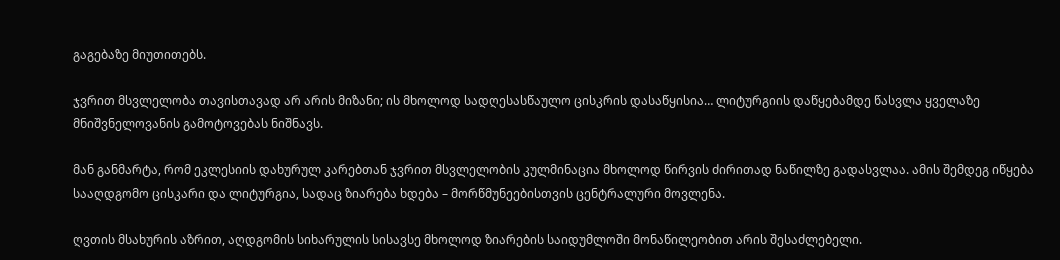გაგებაზე მიუთითებს.

ჯვრით მსვლელობა თავისთავად არ არის მიზანი; ის მხოლოდ სადღესასწაულო ცისკრის დასაწყისია… ლიტურგიის დაწყებამდე წასვლა ყველაზე მნიშვნელოვანის გამოტოვებას ნიშნავს.

მან განმარტა, რომ ეკლესიის დახურულ კარებთან ჯვრით მსვლელობის კულმინაცია მხოლოდ წირვის ძირითად ნაწილზე გადასვლაა. ამის შემდეგ იწყება სააღდგომო ცისკარი და ლიტურგია, სადაც ზიარება ხდება – მორწმუნეებისთვის ცენტრალური მოვლენა.

ღვთის მსახურის აზრით, აღდგომის სიხარულის სისავსე მხოლოდ ზიარების საიდუმლოში მონაწილეობით არის შესაძლებელი.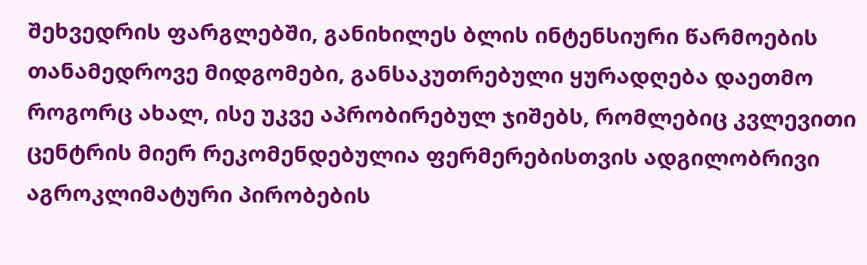შეხვედრის ფარგლებში, განიხილეს ბლის ინტენსიური წარმოების თანამედროვე მიდგომები, განსაკუთრებული ყურადღება დაეთმო როგორც ახალ, ისე უკვე აპრობირებულ ჯიშებს, რომლებიც კვლევითი ცენტრის მიერ რეკომენდებულია ფერმერებისთვის ადგილობრივი აგროკლიმატური პირობების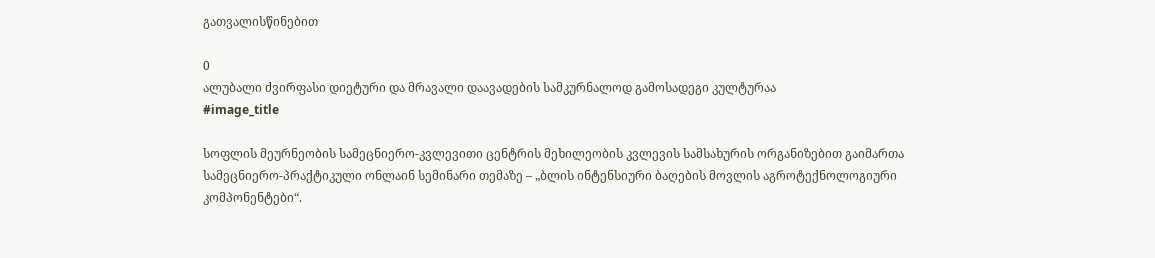გათვალისწინებით

0
ალუბალი ძვირფასი დიეტური და მრავალი დაავადების სამკურნალოდ გამოსადეგი კულტურაა
#image_title

სოფლის მეურნეობის სამეცნიერო-კვლევითი ცენტრის მეხილეობის კვლევის სამსახურის ორგანიზებით გაიმართა სამეცნიერო-პრაქტიკული ონლაინ სემინარი თემაზე – „ბლის ინტენსიური ბაღების მოვლის აგროტექნოლოგიური კომპონენტები“.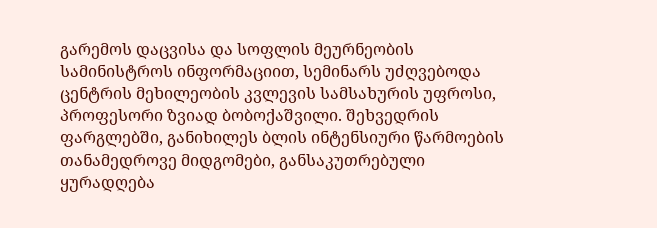გარემოს დაცვისა და სოფლის მეურნეობის სამინისტროს ინფორმაციით, სემინარს უძღვებოდა ცენტრის მეხილეობის კვლევის სამსახურის უფროსი, პროფესორი ზვიად ბობოქაშვილი. შეხვედრის ფარგლებში, განიხილეს ბლის ინტენსიური წარმოების თანამედროვე მიდგომები, განსაკუთრებული ყურადღება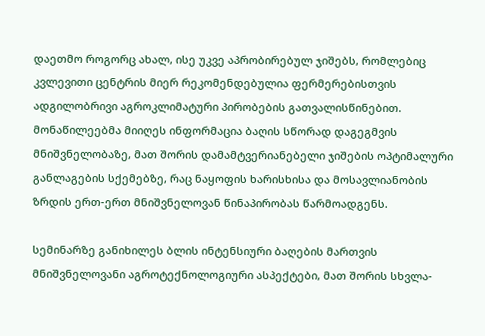დაეთმო როგორც ახალ, ისე უკვე აპრობირებულ ჯიშებს, რომლებიც კვლევითი ცენტრის მიერ რეკომენდებულია ფერმერებისთვის ადგილობრივი აგროკლიმატური პირობების გათვალისწინებით. მონაწილეებმა მიიღეს ინფორმაცია ბაღის სწორად დაგეგმვის მნიშვნელობაზე, მათ შორის დამამტვერიანებელი ჯიშების ოპტიმალური განლაგების სქემებზე, რაც ნაყოფის ხარისხისა და მოსავლიანობის ზრდის ერთ-ერთ მნიშვნელოვან წინაპირობას წარმოადგენს.

სემინარზე განიხილეს ბლის ინტენსიური ბაღების მართვის მნიშვნელოვანი აგროტექნოლოგიური ასპექტები, მათ შორის სხვლა-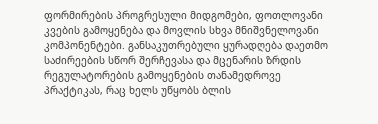ფორმირების პროგრესული მიდგომები, ფოთლოვანი კვების გამოყენება და მოვლის სხვა მნიშვნელოვანი კომპონენტები. განსაკუთრებული ყურადღება დაეთმო საძირეების სწორ შერჩევასა და მცენარის ზრდის რეგულატორების გამოყენების თანამედროვე პრაქტიკას, რაც ხელს უწყობს ბლის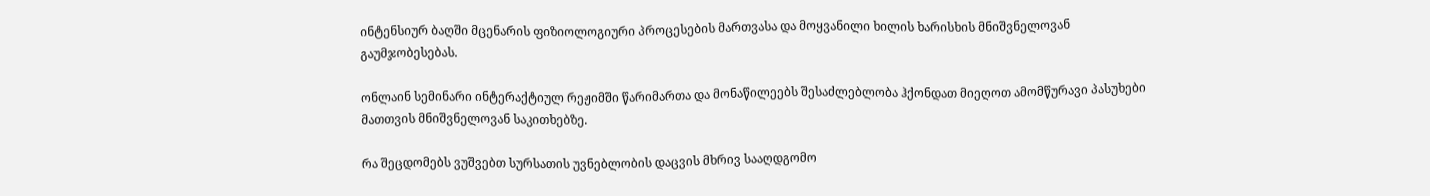ინტენსიურ ბაღში მცენარის ფიზიოლოგიური პროცესების მართვასა და მოყვანილი ხილის ხარისხის მნიშვნელოვან გაუმჯობესებას.

ონლაინ სემინარი ინტერაქტიულ რეჟიმში წარიმართა და მონაწილეებს შესაძლებლობა ჰქონდათ მიეღოთ ამომწურავი პასუხები მათთვის მნიშვნელოვან საკითხებზე.

რა შეცდომებს ვუშვებთ სურსათის უვნებლობის დაცვის მხრივ სააღდგომო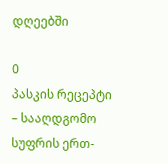დღეებში

0
პასკის რეცეპტი – სააღდგომო სუფრის ერთ-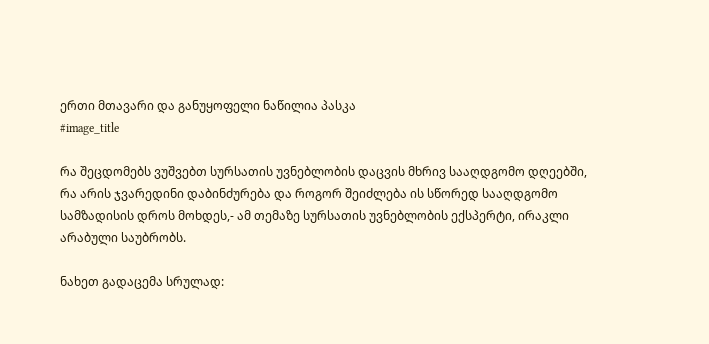ერთი მთავარი და განუყოფელი ნაწილია პასკა
#image_title

რა შეცდომებს ვუშვებთ სურსათის უვნებლობის დაცვის მხრივ სააღდგომო დღეებში, რა არის ჯვარედინი დაბინძურება და როგორ შეიძლება ის სწორედ სააღდგომო სამზადისის დროს მოხდეს,- ამ თემაზე სურსათის უვნებლობის ექსპერტი, ირაკლი არაბული საუბრობს.

ნახეთ გადაცემა სრულად: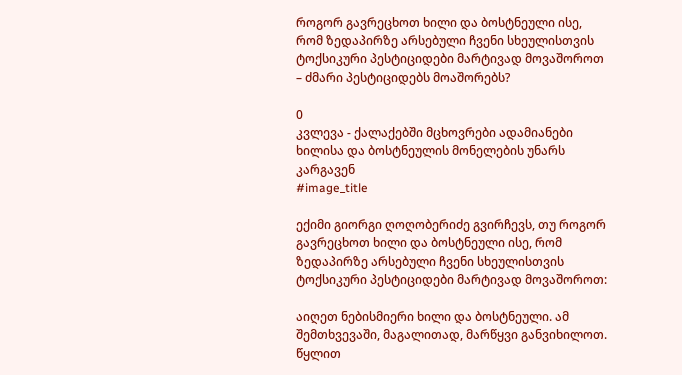როგორ გავრეცხოთ ხილი და ბოსტნეული ისე, რომ ზედაპირზე არსებული ჩვენი სხეულისთვის ტოქსიკური პესტიციდები მარტივად მოვაშოროთ – ძმარი პესტიციდებს მოაშორებს?

0
კვლევა - ქალაქებში მცხოვრები ადამიანები ხილისა და ბოსტნეულის მონელების უნარს კარგავენ
#image_title

ექიმი გიორგი ღოღობერიძე გვირჩევს, თუ როგორ გავრეცხოთ ხილი და ბოსტნეული ისე, რომ ზედაპირზე არსებული ჩვენი სხეულისთვის ტოქსიკური პესტიციდები მარტივად მოვაშოროთ:

აიღეთ ნებისმიერი ხილი და ბოსტნეული. ამ შემთხვევაში, მაგალითად, მარწყვი განვიხილოთ. წყლით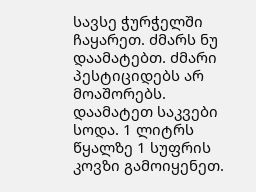სავსე ჭურჭელში ჩაყარეთ. ძმარს ნუ დაამატებთ. ძმარი პესტიციდებს არ მოაშორებს. დაამატეთ საკვები სოდა. 1 ლიტრს წყალზე 1 სუფრის კოვზი გამოიყენეთ.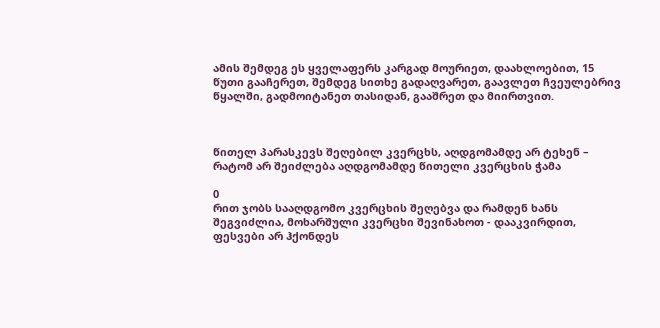ამის შემდეგ ეს ყველაფერს კარგად მოურიეთ, დაახლოებით, 15 წუთი გააჩერეთ, შემდეგ სითხე გადაღვარეთ, გაავლეთ ჩვეულებრივ წყალში, გადმოიტანეთ თასიდან, გააშრეთ და მიირთვით.



წითელ პარასკევს შეღებილ კვერცხს, აღდგომამდე არ ტეხენ – რატომ არ შეიძლება აღდგომამდე წითელი კვერცხის ჭამა

0
რით ჯობს სააღდგომო კვერცხის შეღებვა და რამდენ ხანს შეგვიძლია, მოხარშული კვერცხი შევინახოთ - დააკვირდით, ფესვები არ ჰქონდეს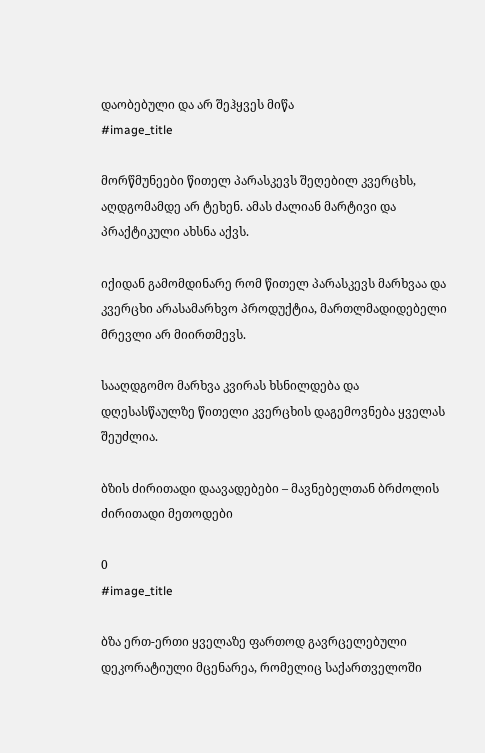დაობებული და არ შეჰყვეს მიწა
#image_title

მორწმუნეები წითელ პარასკევს შეღებილ კვერცხს, აღდგომამდე არ ტეხენ. ამას ძალიან მარტივი და პრაქტიკული ახსნა აქვს.

იქიდან გამომდინარე რომ წითელ პარასკევს მარხვაა და კვერცხი არასამარხვო პროდუქტია, მართლმადიდებელი მრევლი არ მიირთმევს.

სააღდგომო მარხვა კვირას ხსნილდება და დღესასწაულზე წითელი კვერცხის დაგემოვნება ყველას შეუძლია.

ბზის ძირითადი დაავადებები – მავნებელთან ბრძოლის ძირითადი მეთოდები

0
#image_title

ბზა ერთ-ერთი ყველაზე ფართოდ გავრცელებული დეკორატიული მცენარეა, რომელიც საქართველოში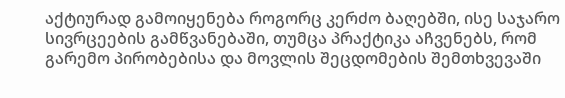აქტიურად გამოიყენება როგორც კერძო ბაღებში, ისე საჯარო სივრცეების გამწვანებაში, თუმცა პრაქტიკა აჩვენებს, რომ გარემო პირობებისა და მოვლის შეცდომების შემთხვევაში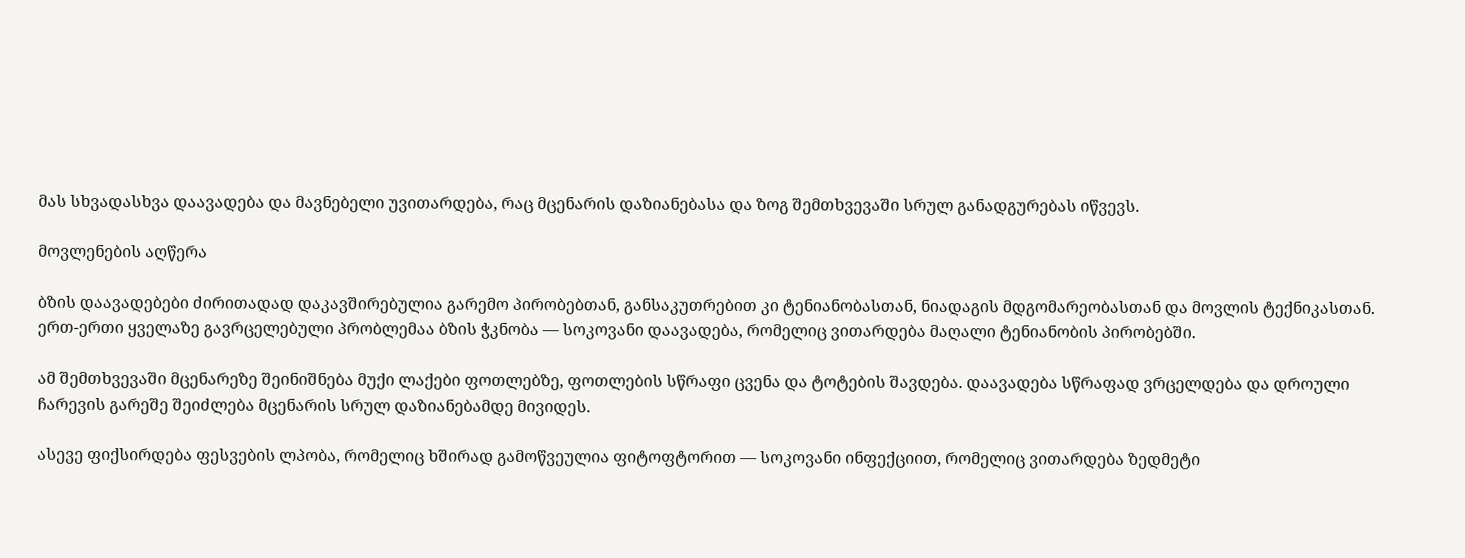მას სხვადასხვა დაავადება და მავნებელი უვითარდება, რაც მცენარის დაზიანებასა და ზოგ შემთხვევაში სრულ განადგურებას იწვევს.

მოვლენების აღწერა

ბზის დაავადებები ძირითადად დაკავშირებულია გარემო პირობებთან, განსაკუთრებით კი ტენიანობასთან, ნიადაგის მდგომარეობასთან და მოვლის ტექნიკასთან. ერთ-ერთი ყველაზე გავრცელებული პრობლემაა ბზის ჭკნობა — სოკოვანი დაავადება, რომელიც ვითარდება მაღალი ტენიანობის პირობებში.

ამ შემთხვევაში მცენარეზე შეინიშნება მუქი ლაქები ფოთლებზე, ფოთლების სწრაფი ცვენა და ტოტების შავდება. დაავადება სწრაფად ვრცელდება და დროული ჩარევის გარეშე შეიძლება მცენარის სრულ დაზიანებამდე მივიდეს.

ასევე ფიქსირდება ფესვების ლპობა, რომელიც ხშირად გამოწვეულია ფიტოფტორით — სოკოვანი ინფექციით, რომელიც ვითარდება ზედმეტი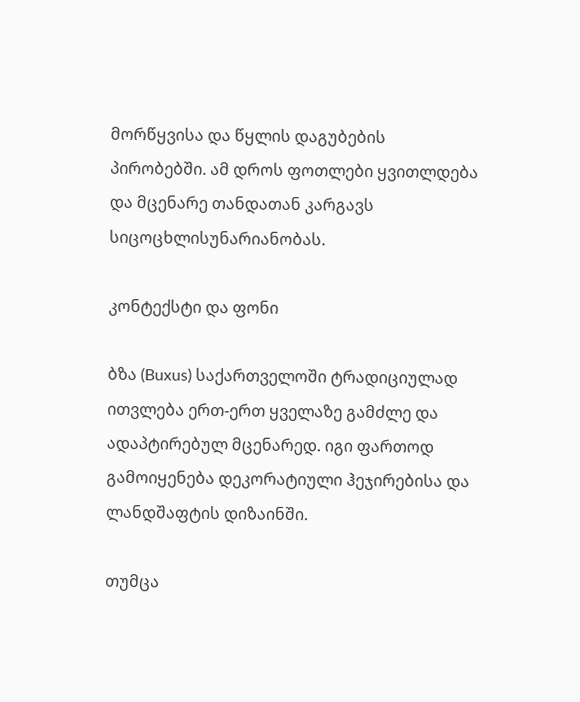მორწყვისა და წყლის დაგუბების პირობებში. ამ დროს ფოთლები ყვითლდება და მცენარე თანდათან კარგავს სიცოცხლისუნარიანობას.

კონტექსტი და ფონი

ბზა (Buxus) საქართველოში ტრადიციულად ითვლება ერთ-ერთ ყველაზე გამძლე და ადაპტირებულ მცენარედ. იგი ფართოდ გამოიყენება დეკორატიული ჰეჯირებისა და ლანდშაფტის დიზაინში.

თუმცა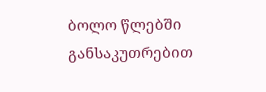ბოლო წლებში განსაკუთრებით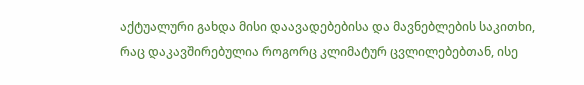აქტუალური გახდა მისი დაავადებებისა და მავნებლების საკითხი, რაც დაკავშირებულია როგორც კლიმატურ ცვლილებებთან, ისე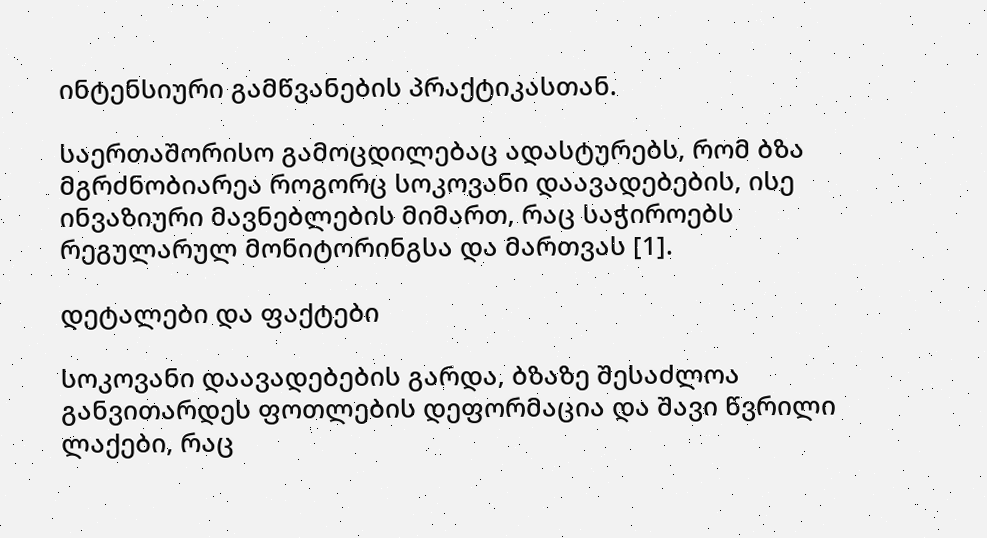ინტენსიური გამწვანების პრაქტიკასთან.

საერთაშორისო გამოცდილებაც ადასტურებს, რომ ბზა მგრძნობიარეა როგორც სოკოვანი დაავადებების, ისე ინვაზიური მავნებლების მიმართ, რაც საჭიროებს რეგულარულ მონიტორინგსა და მართვას [1].

დეტალები და ფაქტები

სოკოვანი დაავადებების გარდა, ბზაზე შესაძლოა განვითარდეს ფოთლების დეფორმაცია და შავი წვრილი ლაქები, რაც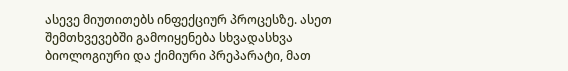ასევე მიუთითებს ინფექციურ პროცესზე. ასეთ შემთხვევებში გამოიყენება სხვადასხვა ბიოლოგიური და ქიმიური პრეპარატი, მათ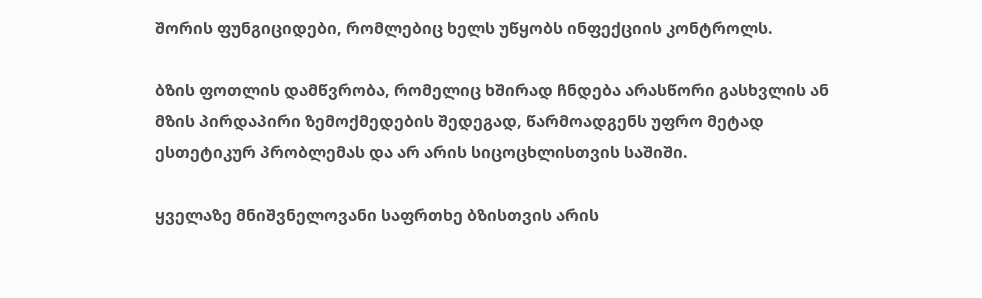შორის ფუნგიციდები, რომლებიც ხელს უწყობს ინფექციის კონტროლს.

ბზის ფოთლის დამწვრობა, რომელიც ხშირად ჩნდება არასწორი გასხვლის ან მზის პირდაპირი ზემოქმედების შედეგად, წარმოადგენს უფრო მეტად ესთეტიკურ პრობლემას და არ არის სიცოცხლისთვის საშიში.

ყველაზე მნიშვნელოვანი საფრთხე ბზისთვის არის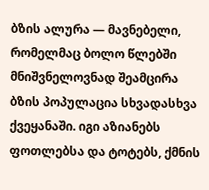ბზის ალურა — მავნებელი, რომელმაც ბოლო წლებში მნიშვნელოვნად შეამცირა ბზის პოპულაცია სხვადასხვა ქვეყანაში. იგი აზიანებს ფოთლებსა და ტოტებს, ქმნის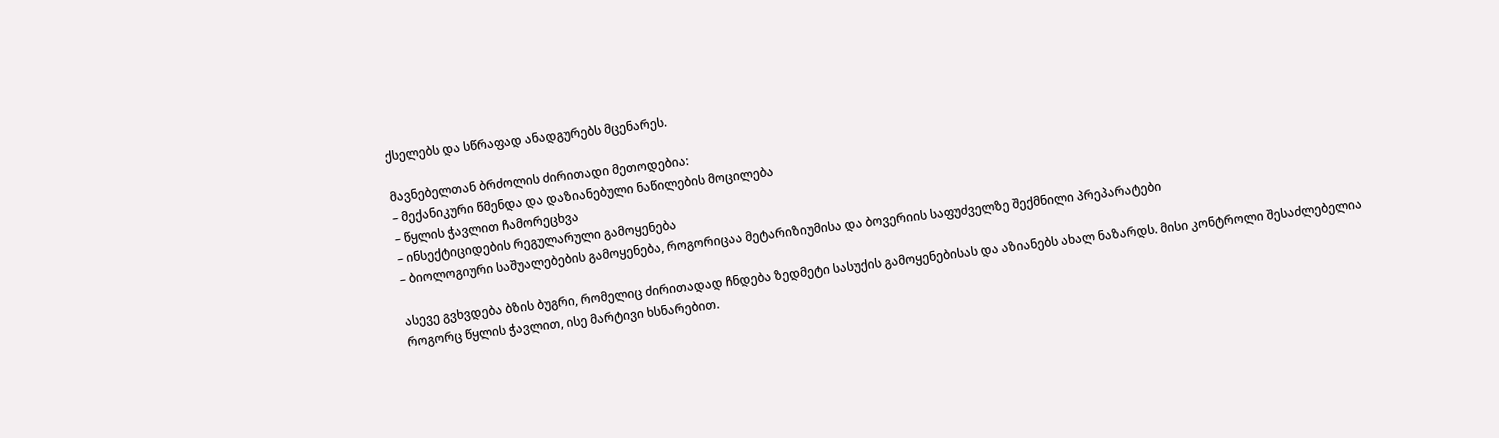ქსელებს და სწრაფად ანადგურებს მცენარეს.

მავნებელთან ბრძოლის ძირითადი მეთოდებია:
– მექანიკური წმენდა და დაზიანებული ნაწილების მოცილება
– წყლის ჭავლით ჩამორეცხვა
– ინსექტიციდების რეგულარული გამოყენება
– ბიოლოგიური საშუალებების გამოყენება, როგორიცაა მეტარიზიუმისა და ბოვერიის საფუძველზე შექმნილი პრეპარატები

ასევე გვხვდება ბზის ბუგრი, რომელიც ძირითადად ჩნდება ზედმეტი სასუქის გამოყენებისას და აზიანებს ახალ ნაზარდს. მისი კონტროლი შესაძლებელია როგორც წყლის ჭავლით, ისე მარტივი ხსნარებით.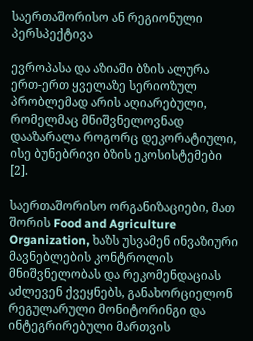საერთაშორისო ან რეგიონული პერსპექტივა

ევროპასა და აზიაში ბზის ალურა ერთ-ერთ ყველაზე სერიოზულ პრობლემად არის აღიარებული, რომელმაც მნიშვნელოვნად დააზარალა როგორც დეკორატიული, ისე ბუნებრივი ბზის ეკოსისტემები [2].

საერთაშორისო ორგანიზაციები, მათ შორის Food and Agriculture Organization, ხაზს უსვამენ ინვაზიური მავნებლების კონტროლის მნიშვნელობას და რეკომენდაციას აძლევენ ქვეყნებს, განახორციელონ რეგულარული მონიტორინგი და ინტეგრირებული მართვის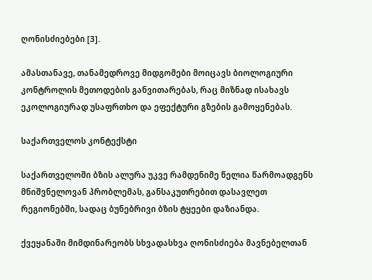ღონისძიებები [3].

ამასთანავე, თანამედროვე მიდგომები მოიცავს ბიოლოგიური კონტროლის მეთოდების განვითარებას, რაც მიზნად ისახავს ეკოლოგიურად უსაფრთხო და ეფექტური გზების გამოყენებას.

საქართველოს კონტექსტი

საქართველოში ბზის ალურა უკვე რამდენიმე წელია წარმოადგენს მნიშვნელოვან პრობლემას, განსაკუთრებით დასავლეთ რეგიონებში, სადაც ბუნებრივი ბზის ტყეები დაზიანდა.

ქვეყანაში მიმდინარეობს სხვადასხვა ღონისძიება მავნებელთან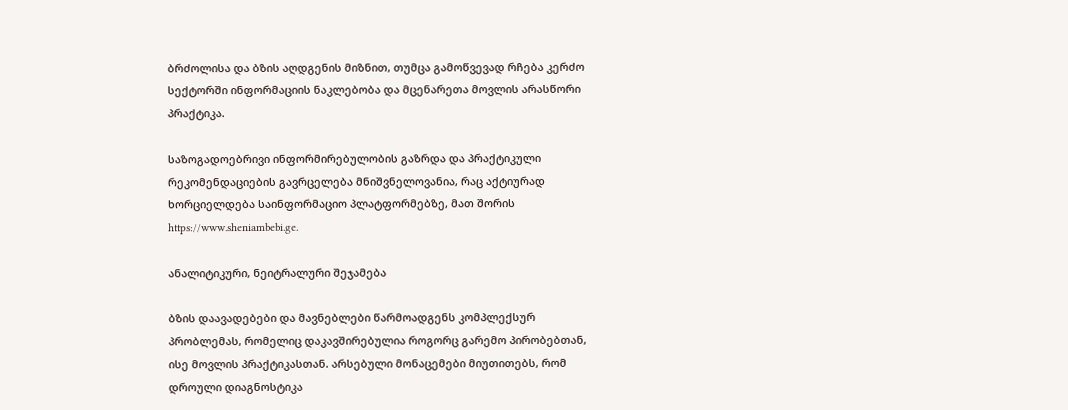ბრძოლისა და ბზის აღდგენის მიზნით, თუმცა გამოწვევად რჩება კერძო სექტორში ინფორმაციის ნაკლებობა და მცენარეთა მოვლის არასწორი პრაქტიკა.

საზოგადოებრივი ინფორმირებულობის გაზრდა და პრაქტიკული რეკომენდაციების გავრცელება მნიშვნელოვანია, რაც აქტიურად ხორციელდება საინფორმაციო პლატფორმებზე, მათ შორის https://www.sheniambebi.ge.

ანალიტიკური, ნეიტრალური შეჯამება

ბზის დაავადებები და მავნებლები წარმოადგენს კომპლექსურ პრობლემას, რომელიც დაკავშირებულია როგორც გარემო პირობებთან, ისე მოვლის პრაქტიკასთან. არსებული მონაცემები მიუთითებს, რომ დროული დიაგნოსტიკა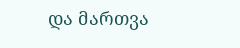და მართვა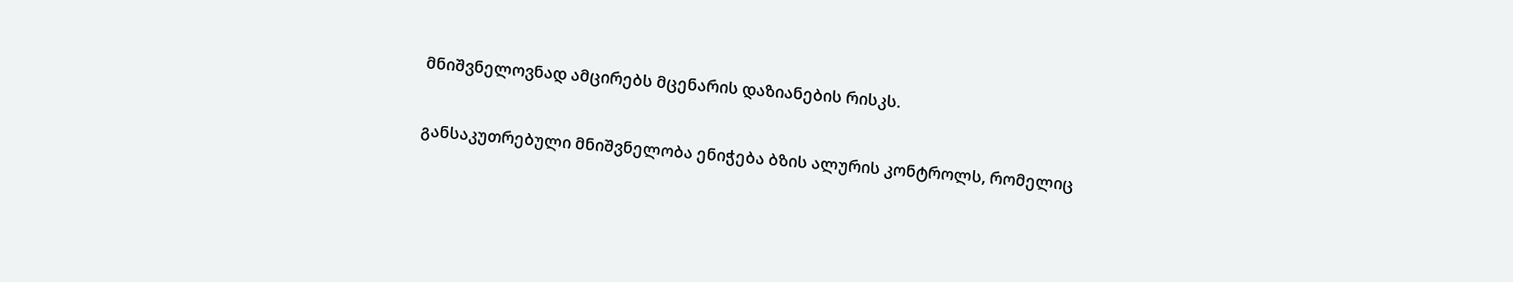მნიშვნელოვნად ამცირებს მცენარის დაზიანების რისკს.

განსაკუთრებული მნიშვნელობა ენიჭება ბზის ალურის კონტროლს, რომელიც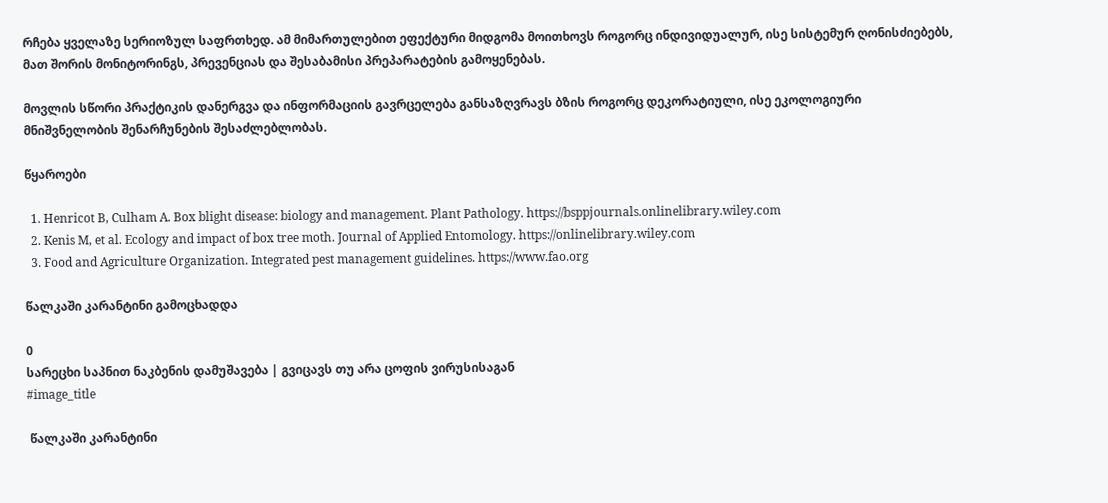რჩება ყველაზე სერიოზულ საფრთხედ. ამ მიმართულებით ეფექტური მიდგომა მოითხოვს როგორც ინდივიდუალურ, ისე სისტემურ ღონისძიებებს, მათ შორის მონიტორინგს, პრევენციას და შესაბამისი პრეპარატების გამოყენებას.

მოვლის სწორი პრაქტიკის დანერგვა და ინფორმაციის გავრცელება განსაზღვრავს ბზის როგორც დეკორატიული, ისე ეკოლოგიური მნიშვნელობის შენარჩუნების შესაძლებლობას.

წყაროები

  1. Henricot B, Culham A. Box blight disease: biology and management. Plant Pathology. https://bsppjournals.onlinelibrary.wiley.com
  2. Kenis M, et al. Ecology and impact of box tree moth. Journal of Applied Entomology. https://onlinelibrary.wiley.com
  3. Food and Agriculture Organization. Integrated pest management guidelines. https://www.fao.org

წალკაში კარანტინი გამოცხადდა

0
სარეცხი საპნით ნაკბენის დამუშავება | გვიცავს თუ არა ცოფის ვირუსისაგან
#image_title

 წალკაში კარანტინი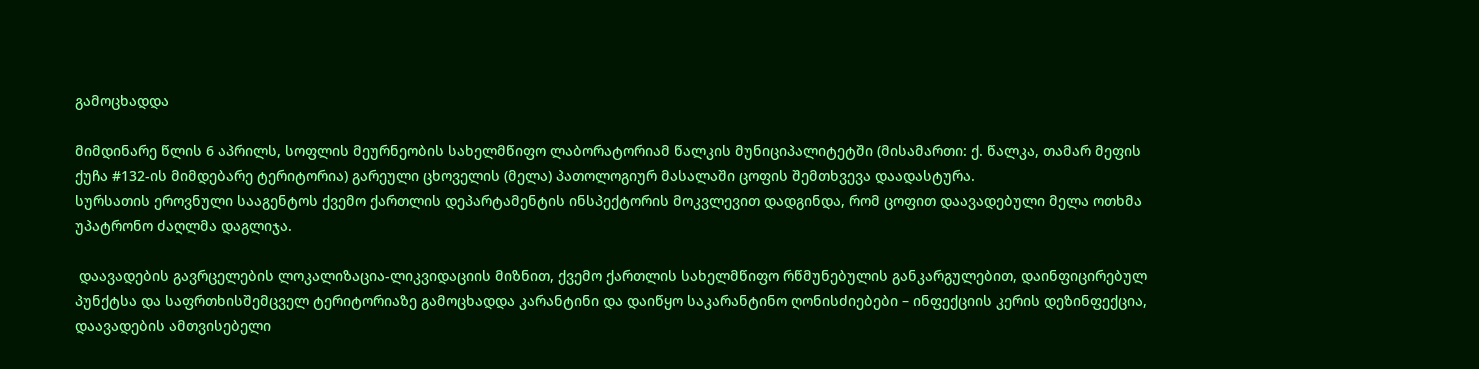გამოცხადდა

მიმდინარე წლის 6 აპრილს, სოფლის მეურნეობის სახელმწიფო ლაბორატორიამ წალკის მუნიციპალიტეტში (მისამართი: ქ. წალკა, თამარ მეფის ქუჩა #132-ის მიმდებარე ტერიტორია) გარეული ცხოველის (მელა) პათოლოგიურ მასალაში ცოფის შემთხვევა დაადასტურა.
სურსათის ეროვნული სააგენტოს ქვემო ქართლის დეპარტამენტის ინსპექტორის მოკვლევით დადგინდა, რომ ცოფით დაავადებული მელა ოთხმა უპატრონო ძაღლმა დაგლიჯა.

 დაავადების გავრცელების ლოკალიზაცია-ლიკვიდაციის მიზნით, ქვემო ქართლის სახელმწიფო რწმუნებულის განკარგულებით, დაინფიცირებულ პუნქტსა და საფრთხისშემცველ ტერიტორიაზე გამოცხადდა კარანტინი და დაიწყო საკარანტინო ღონისძიებები – ინფექციის კერის დეზინფექცია, დაავადების ამთვისებელი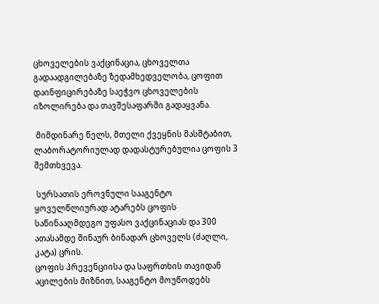ცხოველების ვაქცინაცია, ცხოველთა გადაადგილებაზე ზედამხედველობა, ცოფით დაინფიცირებაზე საეჭვო ცხოველების იზოლირება და თავშესაფარში გადაყვანა.

 მიმდინარე წელს, მთელი ქვეყნის მასშტაბით, ლაბორატორიულად დადასტურებულია ცოფის 3 შემთხვევა.

 სურსათის ეროვნული სააგენტო ყოველწლიურად ატარებს ცოფის საწინააღმდეგო უფასო ვაქცინაციას და 300 ათასამდე შინაურ ბინადარ ცხოველს (ძაღლი, კატა) ცრის.
ცოფის პრევენციისა და საფრთხის თავიდან აცილების მიზნით, სააგენტო მოუწოდებს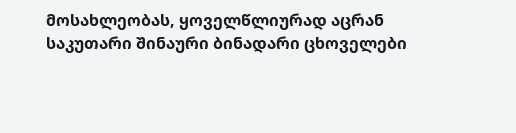მოსახლეობას, ყოველწლიურად აცრან საკუთარი შინაური ბინადარი ცხოველები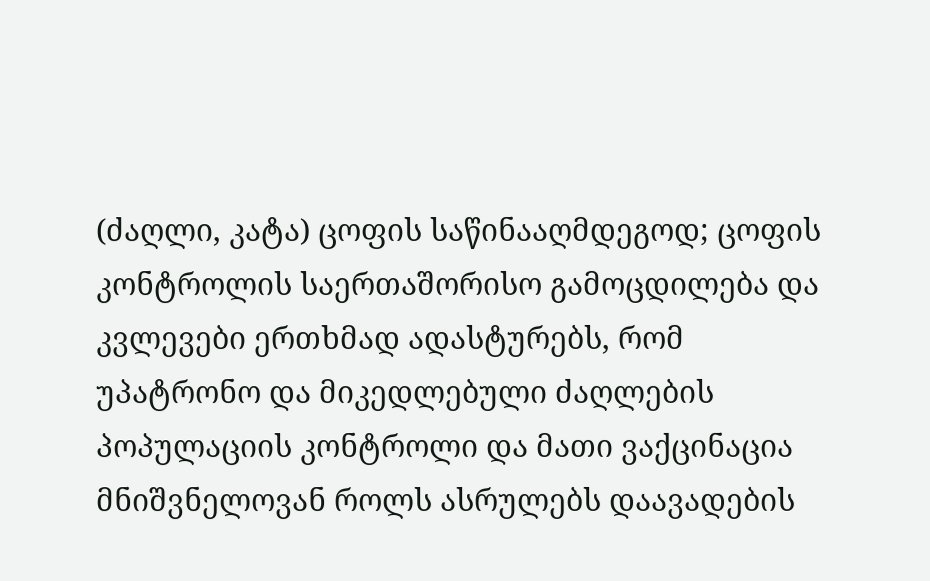(ძაღლი, კატა) ცოფის საწინააღმდეგოდ; ცოფის კონტროლის საერთაშორისო გამოცდილება და კვლევები ერთხმად ადასტურებს, რომ უპატრონო და მიკედლებული ძაღლების პოპულაციის კონტროლი და მათი ვაქცინაცია მნიშვნელოვან როლს ასრულებს დაავადების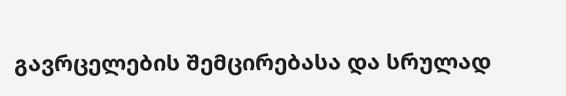გავრცელების შემცირებასა და სრულად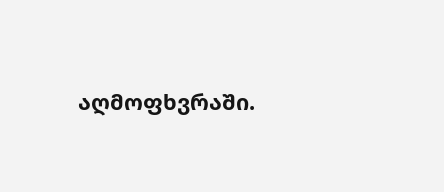აღმოფხვრაში.